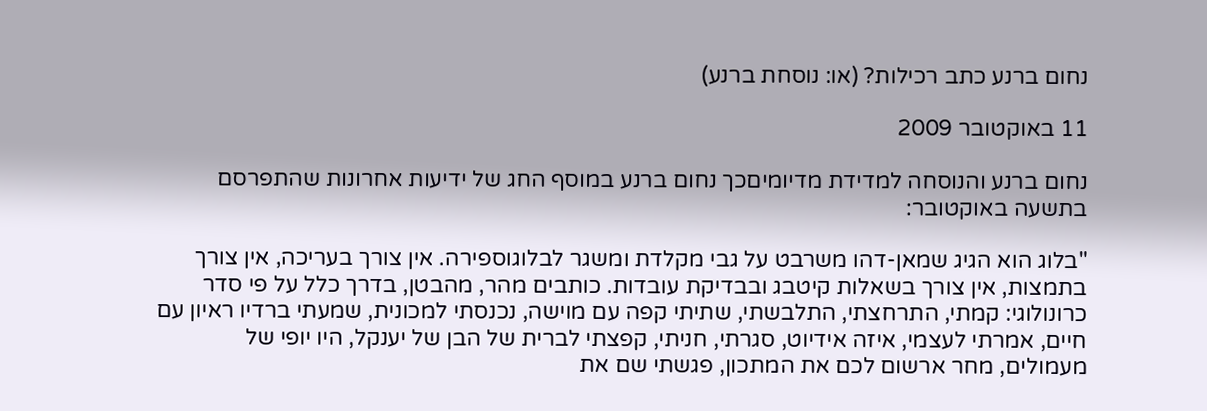נחום ברנע כתב רכילות? (או: נוסחת ברנע)

11 באוקטובר 2009

נחום ברנע והנוסחה למדידת מדיומיםכך נחום ברנע במוסף החג של ידיעות אחרונות שהתפרסם בתשעה באוקטובר:

"בלוג הוא הגיג שמאן-דהו משרבט על גבי מקלדת ומשגר לבלוגוספירה. אין צורך בעריכה, אין צורך בתמצות, אין צורך בשאלות קיטבג ובבדיקת עובדות. כותבים מהר, מהבטן, בדרך כלל על פי סדר כרונולוגי: קמתי, התרחצתי, התלבשתי, שתיתי קפה עם מוישה, נכנסתי למכונית, שמעתי ברדיו ראיון עם חיים, אמרתי לעצמי, איזה אידיוט, סגרתי, חניתי, קפצתי לברית של הבן של יענקל, היו יופי של מעמולים, מחר ארשום לכם את המתכון, פגשתי שם את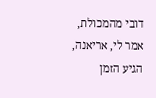דובי מהמכולת, אמר לי, אריאנה, הגיע הזמן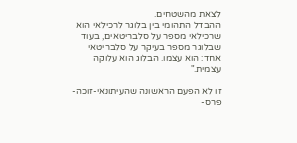לצאת מהשטחים.
ההבדל התהומי בין בלוגר לרכילאי הוא שרכילאי מספר על סלבריטאים, בעוד שבלוגר מספר בעיקר על סלבריטאי אחד: הוא עצמו. הבלוג הוא עלוקה עצמית."

זו לא הפעם הראשונה שהעיתונאי-זוכה-פרס-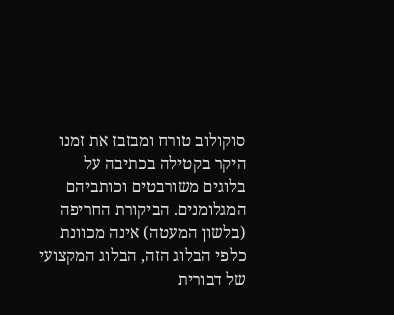סוקולוב טורח ומבזבז את זמנו היקר בקטילה בכתיבה על בלוגים משורבטים וכותביהם המגלומנים. הביקורת החריפה (בלשון המעטה) אינה מכוונת כלפי הבלוג הזה, הבלוג המקצועי של דבורית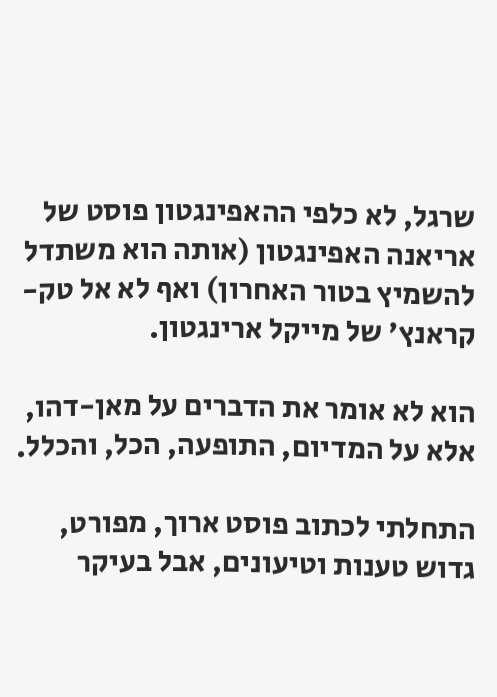שרגל, לא כלפי ההאפינגטון פוסט של אריאנה האפינגטון (אותה הוא משתדל להשמיץ בטור האחרון) ואף לא אל טק-קראנץ' של מייקל ארינגטון.

הוא לא אומר את הדברים על מאן-דהו, אלא על המדיום, התופעה, הכל, והכלל.

התחלתי לכתוב פוסט ארוך, מפורט, גדוש טענות וטיעונים, אבל בעיקר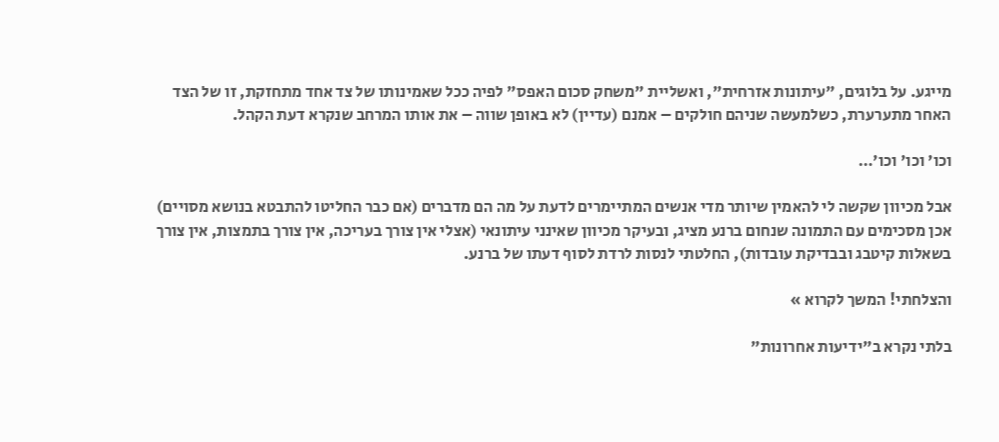מייגע. על בלוגים, "עיתונות אזרחית", ואשליית "משחק סכום האפס" לפיה ככל שאמינותו של צד אחד מתחזקת, זו של הצד האחר מתערערת, כשלמעשה שניהם חולקים – אמנם (עדיין) לא באופן שווה – את אותו המרחב שנקרא דעת הקהל.

וכו' וכו' וכו'…

אבל מכיוון שקשה לי להאמין שיותר מדי אנשים המתיימרים לדעת על מה הם מדברים (אם כבר החליטו להתבטא בנושא מסויים) אכן מסכימים עם התמונה שנחום ברנע מציג, ובעיקר מכיוון שאינני עיתונאי (אצלי אין צורך בעריכה, אין צורך בתמצות, אין צורך בשאלות קיטבג ובבדיקת עובדות), החלטתי לנסות לרדת לסוף דעתו של ברנע.

והצלחתי! המשך לקרוא »

בלתי נקרא ב"ידיעות אחרונות"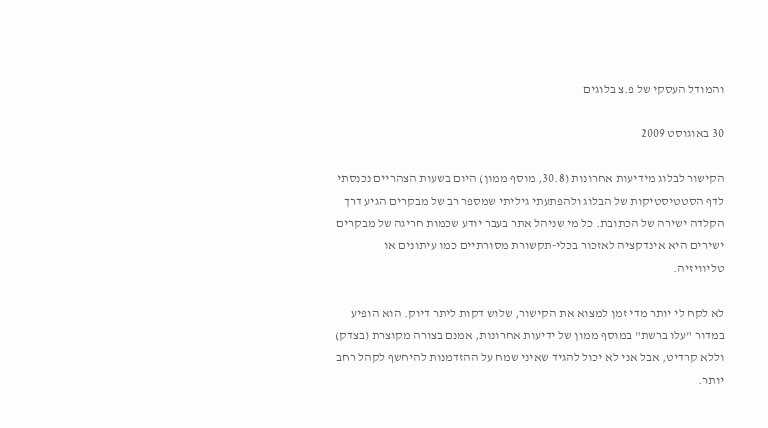והמודל העסקי של פ.צ בלוגים

30 באוגוסט 2009

הקישור לבלוג מידיעות אחרונות (30.8, מוסף ממון) היום בשעות הצהריים נכנסתי לדף הסטטיסטיקות של הבלוג ולהפתעתי גיליתי שמספר רב של מבקרים הגיע דרך הקלדה ישירה של הכתובת. כל מי שניהל אתר בעבר יודע שכמות חריגה של מבקרים ישירים היא אינדקציה לאזכור בכלי-תקשורת מסורתיים כמו עיתונים או טליוויזיה.

לא לקח לי יותר מדי זמן למצוא את הקישור, שלוש דקות ליתר דיוק. הוא הופיע במדור "עלו ברשת" במוסף ממון של ידיעות אחרונות, אמנם בצורה מקוצרת (בצדק) וללא קרדיט, אבל אני לא יכול להגיד שאיני שמח על ההזדמנות להיחשף לקהל רחב יותר.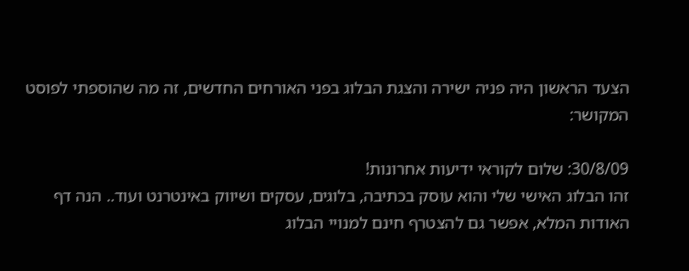הצעד הראשון היה פניה ישירה והצגת הבלוג בפני האורחים החדשים, זה מה שהוספתי לפוסט המקושר:

30/8/09: שלום לקוראי ידיעות אחרונות!
זהו הבלוג האישי שלי והוא עוסק בכתיבה, בלוגים, עסקים ושיווק באינטרנט ועוד.. הנה דף האודות המלא, אפשר גם להצטרף חינם למנויי הבלוג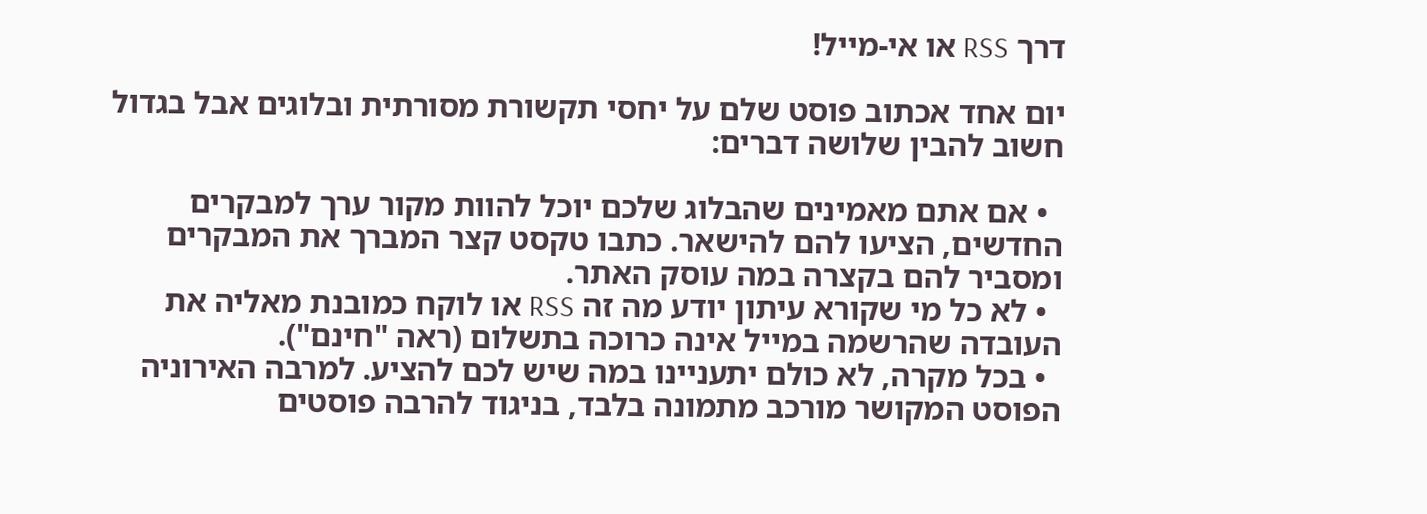דרך RSS או אי-מייל!

יום אחד אכתוב פוסט שלם על יחסי תקשורת מסורתית ובלוגים אבל בגדול חשוב להבין שלושה דברים:

  • אם אתם מאמינים שהבלוג שלכם יוכל להוות מקור ערך למבקרים החדשים, הציעו להם להישאר. כתבו טקסט קצר המברך את המבקרים ומסביר להם בקצרה במה עוסק האתר.
  • לא כל מי שקורא עיתון יודע מה זה RSS או לוקח כמובנת מאליה את העובדה שהרשמה במייל אינה כרוכה בתשלום (ראה "חינם").
  • בכל מקרה, לא כולם יתעניינו במה שיש לכם להציע. למרבה האירוניה הפוסט המקושר מורכב מתמונה בלבד, בניגוד להרבה פוסטים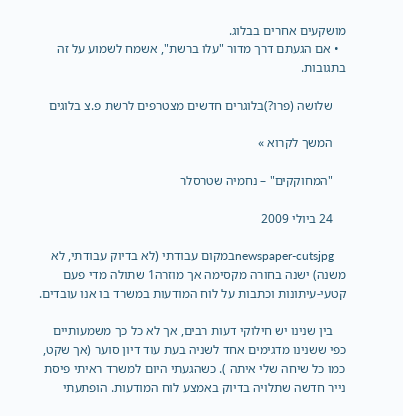מושקעים אחרים בבלוג.
  • אם הגעתם דרך מדור "עלו ברשת", אשמח לשמוע על זה בתגובות.

    שלושה (פרו?)בלוגרים חדשים מצטרפים לרשת פ.צ בלוגים

    המשך לקרוא »

    "המחוקקים" – נחמיה שטרסלר

    24 ביולי 2009

    newspaper-cutsjpgבמקום עבודתי (לא בדיוק עבודתי, לא משנה) ישנה בחורה מקסימה אך מוזרה1 שתולה מדי פעם קטעי-עיתונות וכתבות על לוח המודעות במשרד בו אנו עובדים.

    בין שנינו יש חילוקי דעות רבים, אך לא כל כך משמעותיים כפי ששנינו מדגימים אחד לשניה בעת עוד דיון סוער (אך שקט, כמו כל שיחה שלי איתה ). כשהגעתי היום למשרד ראיתי פיסת נייר חדשה שתלויה בדיוק באמצע לוח המודעות. הופתעתי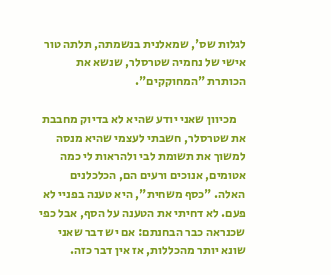לגלות שס', שמאלנית בנשמתה, תלתה טור אישי של נחמיה שטרסלר, שנשא את הכותרת "המחוקקים".

    מכיוון שאני יודע שהיא לא בדיוק מחבבת את שטרסלר, חשבתי לעצמי שהיא מנסה למשוך את תשומת לבי ולהראות לי כמה אטומים, אנוכים ורעים הם, הכלכלנים האלה. "כסף משחית", היא טענה בפניי לא פעם. לא דחיתי את הטענה על הסף, אבל כפי שכנראה כבר הבחנתם: אם יש דבר שאני שונא יותר מהכללות, אז אין דבר כזה.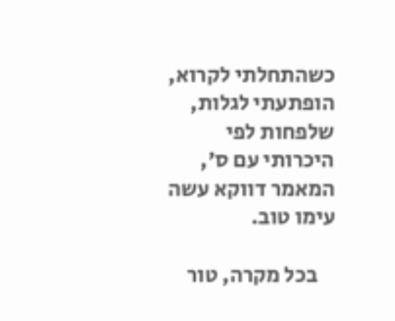כשהתחלתי לקרוא, הופתעתי לגלות, שלפחות לפי היכרותי עם ס', המאמר דווקא עשה עימו טוב.

    בכל מקרה, טור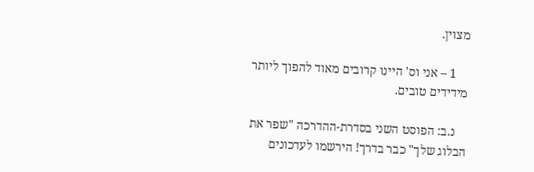מצוין.

    1 – אני וס' היינו קרובים מאוד להפוך ליותר מידידים טובים.

    נ.ב: הפוסט השני בסדרת-ההדרכה "שפר את הבלוג שלך" כבר בדרך! הירשמו לעדכונים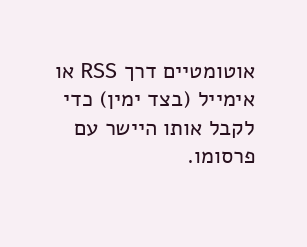אוטומטיים דרך RSS או אימייל (בצד ימין) כדי לקבל אותו היישר עם פרסומו.